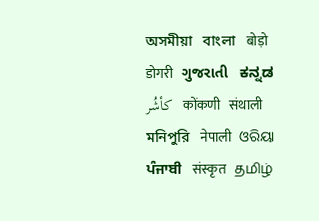অসমীয়া   বাংলা   बोड़ो   डोगरी   ગુજરાતી   ಕನ್ನಡ   كأشُر   कोंकणी   संथाली   মনিপুরি   नेपाली   ଓରିୟା   ਪੰਜਾਬੀ   संस्कृत   தமிழ்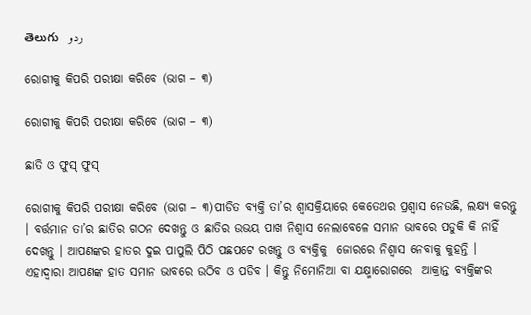తెలుగు   ردو

ରୋଗୀକୁ କିପରି ପରୀକ୍ଷା କରିବେ (ଭାଗ – ୩)

ରୋଗୀକୁ କିପରି ପରୀକ୍ଷା କରିବେ (ଭାଗ – ୩)

ଛାତି ଓ ଫୁସ୍ ଫୁସ୍

ରୋଗୀକୁ କିପରି ପରୀକ୍ଷା କରିବେ (ଭାଗ – ୩)ପୀଡିତ ବ୍ୟକ୍ତି ତା’ର ଶ୍ଵାସକ୍ରିୟାରେ କେତେଥର ପ୍ରଶ୍ଵାସ ନେଉଛି, ଲକ୍ଷ୍ୟ କରନ୍ତୁ । ବର୍ତ୍ତମାନ ତା’ର ଛାତିର ଗଠନ ଦେଖନ୍ତୁ ଓ ଛାତିର ଉଭୟ ପାଖ ନିଶ୍ଵାସ ନେଲାବେଳେ ସମାନ ଭାବରେ ପଡୁକି କି ନାହିଁ ଦେଖନ୍ତୁ । ଆପଣଙ୍କର ହାତର ଦୁଇ ପାପୁଲି ପିଠି ପଛପଟେ ରଖନ୍ତୁ ଓ ବ୍ୟକ୍ତିକୁ  ଜୋରରେ ନିଶ୍ଵାସ ନେବାକୁ କୁହନ୍ତି । ଏହାଦ୍ଵାରା ଆପଣଙ୍କ ହାତ ସମାନ ଭାବରେ ଉଠିବ ଓ ପଡିବ । କିନ୍ତୁ ନିମୋନିଆ ବା ଯକ୍ଷ୍ମାରୋଗରେ  ଆକ୍ରାନ୍ତ ବ୍ୟକ୍ତିଙ୍କର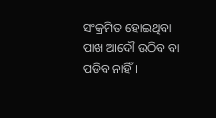ସଂକ୍ରମିତ ହୋଇଥିବା ପାଖ ଆଦୌ ଉଠିବ ବା ପଡିବ ନାହିଁ ।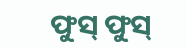ଫୁସ୍ ଫୁସ୍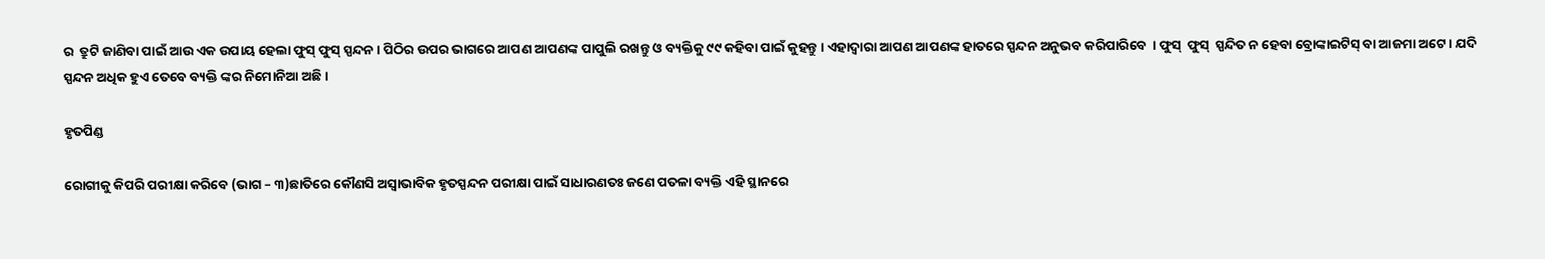ର  ତ୍ରୁଟି ଜାଣିବା ପାଇଁ ଆଉ ଏକ ଉପାୟ ହେଲା ଫୁସ୍ ଫୁସ୍ ସ୍ପନ୍ଦନ । ପିଠିର ଉପର ଭାଗରେ ଆପଣ ଆପଣଙ୍କ ପାପୁଲି ରଖନ୍ତୁ ଓ ବ୍ୟକ୍ତିକୁ ୯୯ କହିବା ପାଇଁ କୁହନ୍ତୁ । ଏହାଦ୍ଵାରା ଆପଣ ଆପଣଙ୍କ ହାତରେ ସ୍ପନ୍ଦନ ଅନୁଭବ କରିପାରିବେ  । ଫୁସ୍  ଫୁସ୍  ସ୍ପନ୍ଦିତ ନ ହେବା ବ୍ରୋଙ୍କାଇଟିସ୍ ବା ଆଜମା ଅଟେ । ଯଦି ସ୍ପନ୍ଦନ ଅଧିକ ହୁଏ ତେବେ ବ୍ୟକ୍ତି ଙ୍କର ନିମୋନିଆ ଅଛି ।

ହୃତପିଣ୍ଡ

ରୋଗୀକୁ କିପରି ପରୀକ୍ଷା କରିବେ (ଭାଗ – ୩)ଛାତିରେ କୌଣସି ଅସ୍ଵାଭାବିକ ହୃତସ୍ପନ୍ଦନ ପରୀକ୍ଷା ପାଇଁ ସାଧାରଣତଃ ଜଣେ ପତଳା ବ୍ୟକ୍ତି ଏହି ସ୍ଥାନରେ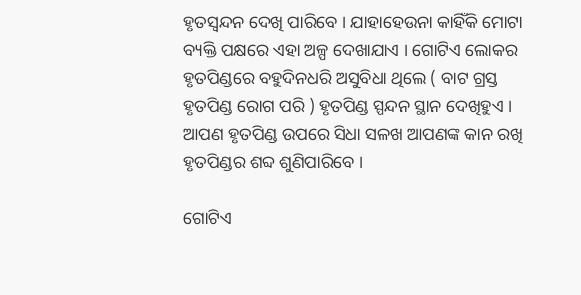ହୃତସ୍ଵନ୍ଦନ ଦେଖି ପାରିବେ । ଯାହାହେଉନା କାହିଁକି ମୋଟା ବ୍ୟକ୍ତି ପକ୍ଷରେ ଏହା ଅଳ୍ପ ଦେଖାଯାଏ । ଗୋଟିଏ ଲୋକର ହୃତପିଣ୍ଡରେ ବହୁଦିନଧରି ଅସୁବିଧା ଥିଲେ ( ବାଟ ଗ୍ରସ୍ତ ହୃତପିଣ୍ଡ ରୋଗ ପରି ) ହୃତପିଣ୍ଡ ସ୍ପନ୍ଦନ ସ୍ଥାନ ଦେଖିହୁଏ । ଆପଣ ହୃତପିଣ୍ଡ ଉପରେ ସିଧା ସଳଖ ଆପଣଙ୍କ କାନ ରଖି ହୃତପିଣ୍ଡର ଶବ୍ଦ ଶୁଣିପାରିବେ ।

ଗୋଟିଏ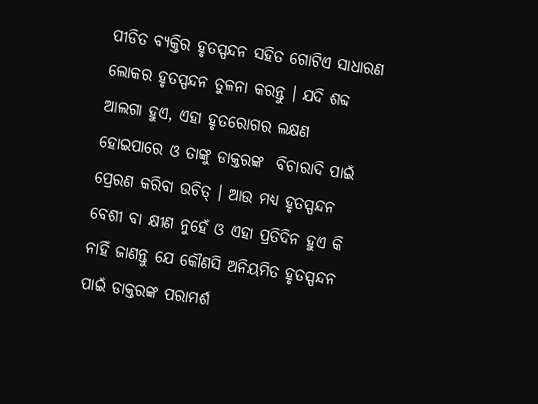ପୀଡିତ ବ୍ୟକ୍ତିର ହୃତସ୍ପନ୍ଦନ ସହିତ ଗୋଟିଏ ସାଧାରଣ ଲୋକର ହୃତସ୍ପନ୍ଦନ ତୁଳନା କରନ୍ତୁ । ଯଦି ଶବ୍ଦ ଆଲଗା ହୁଏ, ଏହା ହୃତରୋଗର ଲକ୍ଷଣ ହୋଇପାରେ ଓ ତାଙ୍କୁ ଡାକ୍ତରଙ୍କ  ବିଚାରାଦି ପାଇଁ ପ୍ରେରଣ କରିବା ଉଚିତ୍ । ଆଉ ମଧ୍ୟ ହୃତସ୍ପନ୍ଦନ ବେଶୀ ବା କ୍ଷୀଣ ନୁହେଁ ଓ ଏହା ପ୍ରତିଦିନ ହୁଏ କି ନାହିଁ ଜାଣନ୍ତୁ ଯେ କୌଣସି ଅନିୟମିତ ହୃତସ୍ପନ୍ଦନ ପାଇଁ ଡାକ୍ତରଙ୍କ ପରାମର୍ଶ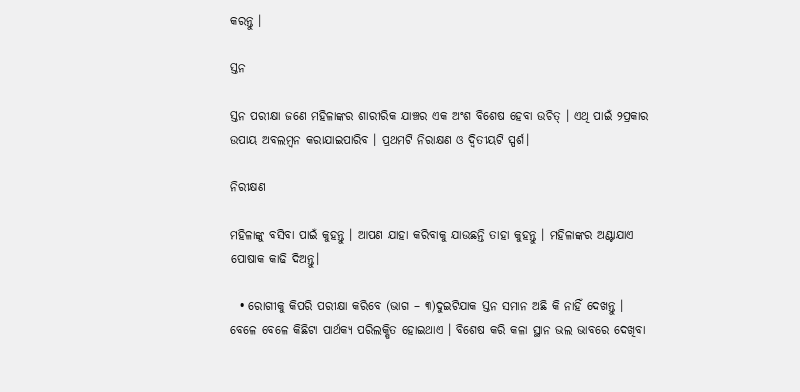କରନ୍ତୁ ।

ସ୍ତନ

ସ୍ତନ ପରୀକ୍ଷା ଜଣେ ମହିଳାଙ୍କର ଶାରୀରିକ ଯାଞ୍ଚର ଏକ ଅଂଶ ବିଶେଷ ହେବା ଉଚିତ୍ । ଏଥି ପାଇଁ ୨ପ୍ରକାର ଉପାୟ ଅବଲମ୍ବନ କରାଯାଇପାରିବ । ପ୍ରଥମଟି ନିରାକ୍ଷଣ ଓ ଦ୍ଵିତୀୟଟି ସ୍ପର୍ଶ।

ନିରୀକ୍ଷଣ

ମହିଳାଙ୍କୁ ବସିବା ପାଇଁ କୁହନ୍ତୁ । ଆପଣ ଯାହା କରିବାକୁ ଯାଉଛନ୍ତି ତାହା କୁହନ୍ତୁ । ମହିଳାଙ୍କର ଅଣ୍ଟାଯାଏ ପୋଷାକ କାଢି ଦିଅନ୍ତୁ।

  • ରୋଗୀକୁ କିପରି ପରୀକ୍ଷା କରିବେ (ଭାଗ – ୩)ଦୁଇଟିଯାକ ସ୍ତନ ସମାନ ଅଛି କି ନାହିଁ ଦେଖନ୍ତୁ । ବେଳେ ବେଳେ କିଛିଟା ପାର୍ଥକ୍ୟ ପରିଲକ୍ଷିତ ହୋଇଥାଏ । ବିଶେଷ କରି କଳା ସ୍ଥାନ ଭଲ ଭାବରେ ଦେଖିବା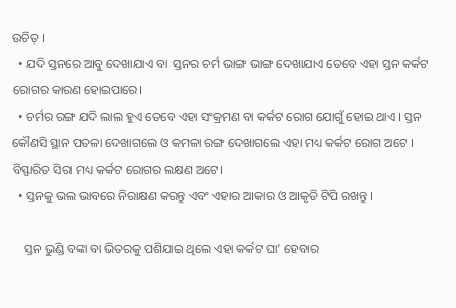ଉଚିତ୍ ।
  • ଯଦି ସ୍ତନରେ ଆବୁ ଦେଖାଯାଏ ବା  ସ୍ତନର ଚର୍ମ ଭାଙ୍ଗ ଭାଙ୍ଗ ଦେଖାଯାଏ ତେବେ ଏହା ସ୍ତନ କର୍କଟ ରୋଗର କାରଣ ହୋଇପାରେ।
  • ଚର୍ମର ରଙ୍ଗ ଯଦି ଲାଲ ହୁଏ ତେବେ ଏହା ସଂକ୍ରମଣ ବା କର୍କଟ ରୋଗ ଯୋଗୁଁ ହୋଇ ଥାଏ । ସ୍ତନ କୌଣସି ସ୍ଥାନ ପତଳା ଦେଖାଗଲେ ଓ କମଳା ରଙ୍ଗ ଦେଖାଗଲେ ଏହା ମଧ୍ୟ କର୍କଟ ରୋଗ ଅଟେ । ବିସ୍ଫାରିତ ସିରା ମଧ୍ୟ କର୍କଟ ରୋଗର ଲକ୍ଷଣ ଅଟେ।
  • ସ୍ତନକୁ ଭଲ ଭାବରେ ନିରାକ୍ଷଣ କରନ୍ତୁ ଏବଂ ଏହାର ଆକାର ଓ ଆକୃତି ଟିପି ରଖନ୍ତୁ ।

    ସ୍ତନ ଭୁଣ୍ଡି ବଙ୍କା ବା ଭିତରକୁ ପଶିଯାଇ ଥିଲେ ଏହା କର୍କଟ ଘା’ ହେବାର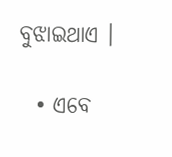ବୁଝାଇଥାଏ ।

  • ଏବେ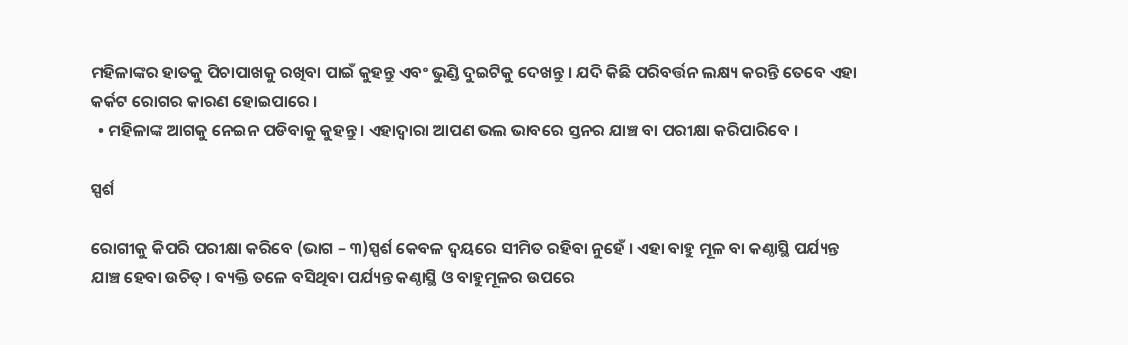ମହିଳାଙ୍କର ହାତକୁ ପିଚାପାଖକୁ ରଖିବା ପାଇଁ କୁହନ୍ତୁ ଏବଂ ଭୁଣ୍ଡି ଦୁଇଟିକୁ ଦେଖନ୍ତୁ । ଯଦି କିଛି ପରିବର୍ତ୍ତନ ଲକ୍ଷ୍ୟ କରନ୍ତି ତେବେ ଏହା କର୍କଟ ରୋଗର କାରଣ ହୋଇପାରେ ।
  • ମହିଳାଙ୍କ ଆଗକୁ ନେଇନ ପଡିବାକୁ କୁହନ୍ତୁ । ଏହାଦ୍ଵାରା ଆପଣ ଭଲ ଭାବରେ ସ୍ତନର ଯାଞ୍ଚ ବା ପରୀକ୍ଷା କରିପାରିବେ ।

ସ୍ପର୍ଶ

ରୋଗୀକୁ କିପରି ପରୀକ୍ଷା କରିବେ (ଭାଗ – ୩)ସ୍ପର୍ଶ କେବଳ ଦ୍ଵୟରେ ସୀମିତ ରହିବା ନୁହେଁ । ଏହା ବାହୁ ମୂଳ ବା କଣ୍ଠାସ୍ଥି ପର୍ଯ୍ୟନ୍ତ ଯାଞ୍ଚ ହେବା ଉଚିତ୍ । ବ୍ୟକ୍ତି ତଳେ ବସିଥିବା ପର୍ଯ୍ୟନ୍ତ କଣ୍ଠାସ୍ଥି ଓ ବାହୁମୂଳର ଉପରେ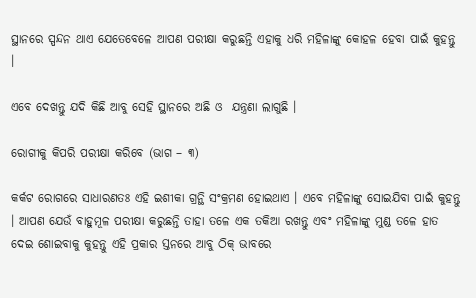ସ୍ଥାନରେ ସ୍ପନ୍ଦନ ଥାଏ ଯେତେବେଳେ ଆପଣ ପରୀକ୍ଷା କରୁଛନ୍ତି ଏହାକୁ ଧରି ମହିଳାଙ୍କୁ କୋହଳ ହେବା ପାଇଁ କୁହନ୍ତୁ ।

ଏବେ ଦେଖନ୍ତୁ ଯଦି କିଛି ଆବୁ ସେହି ସ୍ଥାନରେ ଅଛି ଓ  ଯନ୍ତ୍ରଣା ଲାଗୁଛି ।

ରୋଗୀକୁ କିପରି ପରୀକ୍ଷା କରିବେ (ଭାଗ – ୩)

କର୍କଟ ରୋଗରେ ସାଧାରଣତଃ ଏହି ଇଶୀକା ଗ୍ରନ୍ଥି ସଂକ୍ରମଣ ହୋଇଥାଏ । ଏବେ ମହିଳାଙ୍କୁ ସୋଇଯିବା ପାଇଁ କୁହନ୍ତୁ । ଆପଣ ଯେଉଁ ବାହୁମୂଳ ପରୀକ୍ଷା କରୁଛନ୍ତି ତାହା ତଳେ ଏକ ତକିଆ ରଖନ୍ତୁ ଏବଂ ମହିଳାଙ୍କୁ ମୁଣ୍ଡ ତଳେ ହାତ ଦେଇ ଶୋଇବାକୁ କୁହନ୍ତୁ ଏହି ପ୍ରକାର ସ୍ତନରେ ଆବୁ ଠିକ୍ ଭାବରେ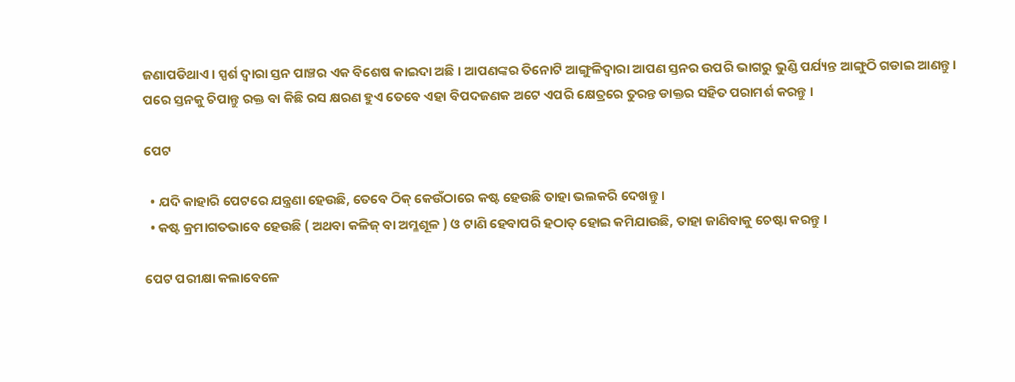ଜଣାପଡିଥାଏ । ସ୍ପର୍ଶ ଦ୍ଵାରା ସ୍ତନ ପାଞ୍ଚର ଏକ ବିଶେଷ କାଇଦା ଅଛି । ଆପଣଙ୍କର ତିନୋଟି ଆଙ୍ଗୁଳିଦ୍ଵାରା ଆପଣ ସ୍ତନର ଉପରି ଭାଗରୁ ଭୁଣ୍ଡି ପର୍ଯ୍ୟନ୍ତ ଆଙ୍ଗୁଠି ଗଡାଇ ଆଣନ୍ତୁ । ପରେ ସ୍ତନକୁ ଚିପାନ୍ତୁ ରକ୍ତ ବା କିଛି ରସ କ୍ଷରଣ ହୁଏ ତେବେ ଏହା ବିପଦଜଣକ ଅଟେ ଏପରି କ୍ଷେତ୍ରରେ ତୁରନ୍ତ ଡାକ୍ତର ସହିତ ପରାମର୍ଶ କରନ୍ତୁ ।

ପେଟ

  • ଯଦି କାହାରି ପେଟରେ ଯନ୍ତ୍ରଣା ହେଉଛି, ତେବେ ଠିକ୍ କେଉଁଠାରେ କଷ୍ଟ ହେଉଛି ତାହା ଭଲକରି ଦେଖନ୍ତୁ ।
  • କଷ୍ଟ କ୍ରମାଗତଭାବେ ହେଉଛି ( ଅଥବା କଳିଜ୍ ବା ଅମ୍ଳଶୂଳ ) ଓ ଟାଣି ହେବାପରି ହଠାତ୍ ହୋଇ କମିଯାଉଛି, ତାହା ଜାଣିବାକୁ ଚେଷ୍ଟା କରନ୍ତୁ ।

ପେଟ ପରୀକ୍ଷା କଲାବେଳେ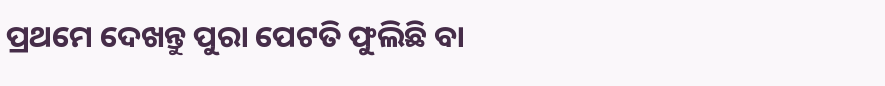ପ୍ରଥମେ ଦେଖନ୍ତୁ ପୁରା ପେଟତି ଫୁଲିଛି ବା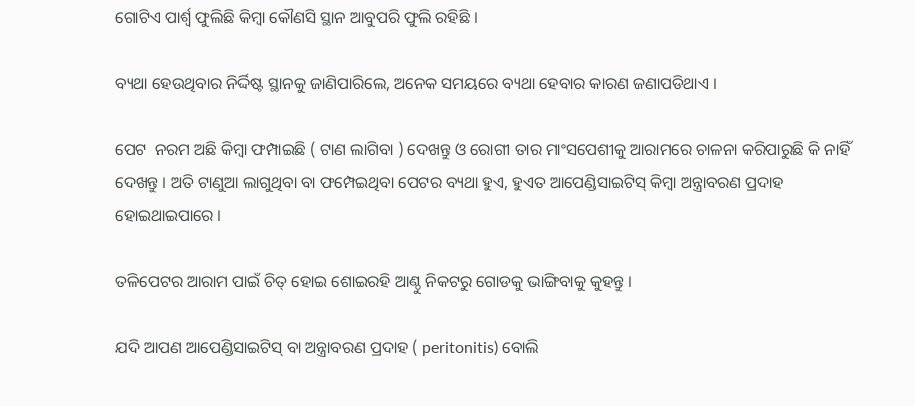ଗୋଟିଏ ପାର୍ଶ୍ଵ ଫୁଲିଛି କିମ୍ବା କୌଣସି ସ୍ଥାନ ଆବୁପରି ଫୁଲି ରହିଛି ।

ବ୍ୟଥା ହେଉଥିବାର ନିର୍ଦ୍ଦିଷ୍ଟ ସ୍ଥାନକୁ ଜାଣିପାରିଲେ, ଅନେକ ସମୟରେ ବ୍ୟଥା ହେବାର କାରଣ ଜଣାପଡିଥାଏ ।

ପେଟ  ନରମ ଅଛି କିମ୍ବା ଫମ୍ପାଇଛି ( ଟାଣ ଲାଗିବା ) ଦେଖନ୍ତୁ ଓ ରୋଗୀ ତାର ମାଂସପେଶୀକୁ ଆରାମରେ ଚାଳନା କରିପାରୁଛି କି ନାହିଁ ଦେଖନ୍ତୁ । ଅତି ଟାଣୁଆ ଲାଗୁଥିବା ବା ଫମ୍ପେଇଥିବା ପେଟର ବ୍ୟଥା ହୁଏ, ହୁଏତ ଆପେଣ୍ଡିସାଇଟିସ୍ କିମ୍ବା ଅନ୍ତ୍ରାବରଣ ପ୍ରଦାହ ହୋଇଥାଇପାରେ ।

ତଳିପେଟର ଆରାମ ପାଇଁ ଚିତ୍ ହୋଇ ଶୋଇରହି ଆଣ୍ଠୁ ନିକଟରୁ ଗୋଡକୁ ଭାଙ୍ଗିବାକୁ କୁହନ୍ତୁ ।

ଯଦି ଆପଣ ଆପେଣ୍ଡିସାଇଟିସ୍ ବା ଅନ୍ତ୍ରାବରଣ ପ୍ରଦାହ ( peritonitis) ବୋଲି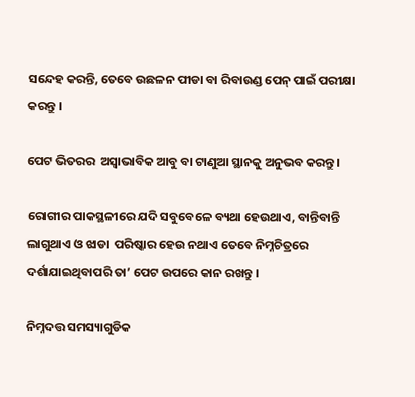ସନ୍ଦେହ କରନ୍ତି, ତେବେ ଉଛଳନ ପୀଡା ବା ରିବାଉଣ୍ଡ ପେନ୍ ପାଇଁ ପରୀକ୍ଷା କରନ୍ତୁ ।

ପେଟ ଭିତରର  ଅସ୍ଵାଭାବିକ ଆବୁ ବା ଟାଣୁଆ ସ୍ଥାନକୁ ଅନୁଭବ କରନ୍ତୁ ।

ରୋଗୀର ପାକସ୍ଥଳୀରେ ଯଦି ସବୁବେଳେ ବ୍ୟଥା ହେଉଥାଏ, ବାନ୍ତିବାନ୍ତି ଲାଗୁଥାଏ ଓ ଝାଡା  ପରିଷ୍କାର ହେଉ ନଥାଏ ତେବେ ନିମ୍ନଚିତ୍ରରେ ଦର୍ଶାଯାଇଥିବାପରି ତା’ ପେଟ ଉପରେ କାନ ରଖନ୍ତୁ ।

ନିମ୍ନଦତ୍ତ ସମସ୍ୟାଗୁଡିକ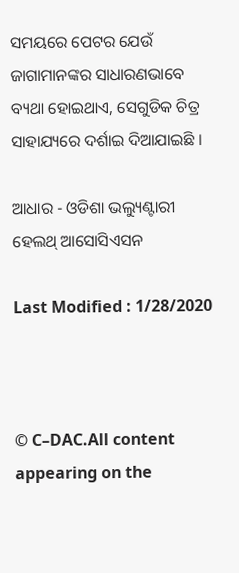ସମୟରେ ପେଟର ଯେଉଁ ଜାଗାମାନଙ୍କର ସାଧାରଣଭାବେ ବ୍ୟଥା ହୋଇଥାଏ, ସେଗୁଡିକ ଚିତ୍ର ସାହାଯ୍ୟରେ ଦର୍ଶାଇ ଦିଆଯାଇଛି ।

ଆଧାର - ଓଡିଶା ଭଲ୍ୟୁଣ୍ଟାରୀ ହେଲଥ୍ ଆସୋସିଏସନ

Last Modified : 1/28/2020



© C–DAC.All content appearing on the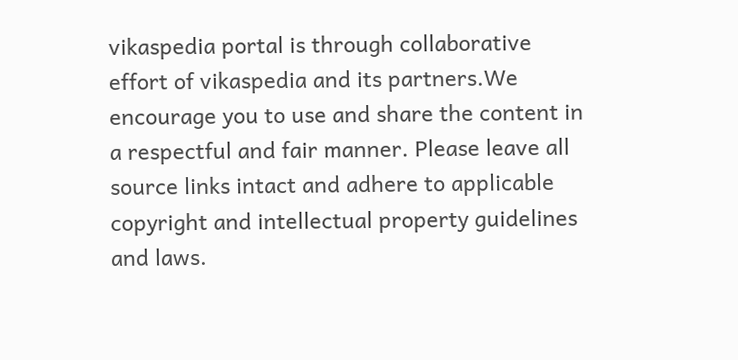vikaspedia portal is through collaborative effort of vikaspedia and its partners.We encourage you to use and share the content in a respectful and fair manner. Please leave all source links intact and adhere to applicable copyright and intellectual property guidelines and laws.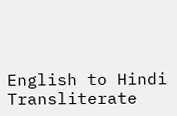English to Hindi Transliterate